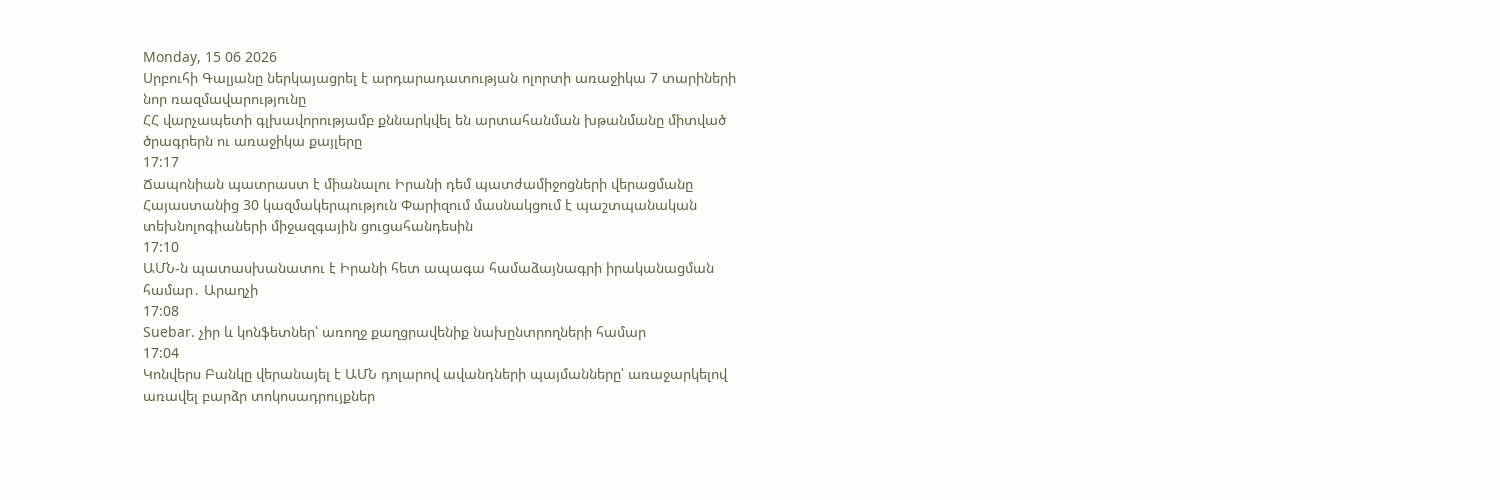Monday, 15 06 2026
Սրբուհի Գալյանը ներկայացրել է արդարադատության ոլորտի առաջիկա 7 տարիների նոր ռազմավարությունը
ՀՀ վարչապետի գլխավորությամբ քննարկվել են արտահանման խթանմանը միտված ծրագրերն ու առաջիկա քայլերը
17:17
Ճապոնիան պատրաստ է միանալու Իրանի դեմ պատժամիջոցների վերացմանը
Հայաստանից 30 կազմակերպություն Փարիզում մասնակցում է պաշտպանական տեխնոլոգիաների միջազգային ցուցահանդեսին
17:10
ԱՄՆ-ն պատասխանատու է Իրանի հետ ապագա համաձայնագրի իրականացման համար․ Արաղչի
17:08
Suebar. չիր և կոնֆետներ՝ առողջ քաղցրավենիք նախընտրողների համար
17:04
Կոնվերս Բանկը վերանայել է ԱՄՆ դոլարով ավանդների պայմանները՝ առաջարկելով առավել բարձր տոկոսադրույքներ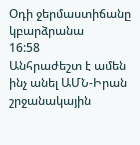Օդի ջերմաստիճանը կբարձրանա
16:58
Անհրաժեշտ է ամեն ինչ անել ԱՄՆ-Իրան շրջանակային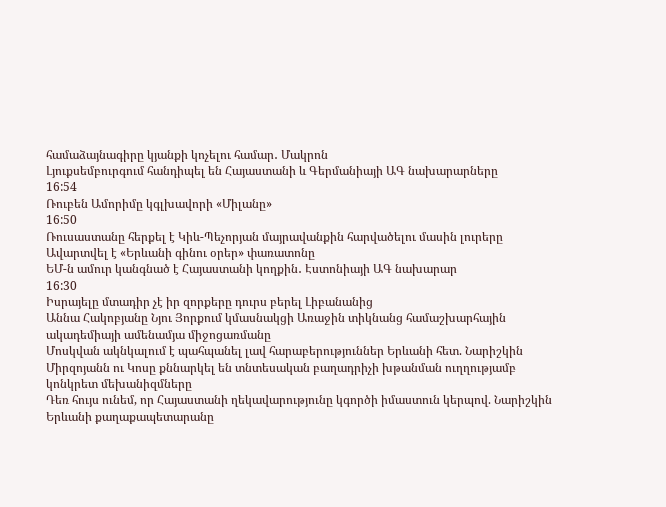համաձայնագիրը կյանքի կոչելու համար․ Մակրոն
Լյուքսեմբուրգում հանդիպել են Հայաստանի և Գերմանիայի ԱԳ նախարարները
16:54
Ռուբեն Ամորիմը կգլխավորի «Միլանը»
16:50
Ռուսաստանը հերքել է Կիև-Պեչորյան մայրավանքին հարվածելու մասին լուրերը
Ավարտվել է «Երևանի գինու օրեր» փառատոնը
ԵՄ-ն ամուր կանգնած է Հայաստանի կողքին․ Էստոնիայի ԱԳ նախարար
16:30
Իսրայելը մտադիր չէ իր զորքերը դուրս բերել Լիբանանից
Աննա Հակոբյանը Նյու Յորքում կմասնակցի Առաջին տիկնանց համաշխարհային ակադեմիայի ամենամյա միջոցառմանը
Մոսկվան ակնկալում է պահպանել լավ հարաբերություններ Երևանի հետ. Նարիշկին
Միրզոյանն ու Կոսը քննարկել են տնտեսական բաղադրիչի խթանման ուղղությամբ կոնկրետ մեխանիզմները
Դեռ հույս ունեմ, որ Հայաստանի ղեկավարությունը կգործի իմաստուն կերպով. Նարիշկին
Երևանի քաղաքապետարանը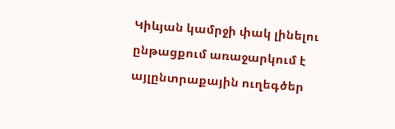Կիևյան կամրջի փակ լինելու ընթացքում առաջարկում է այլընտրաքային ուղեգծեր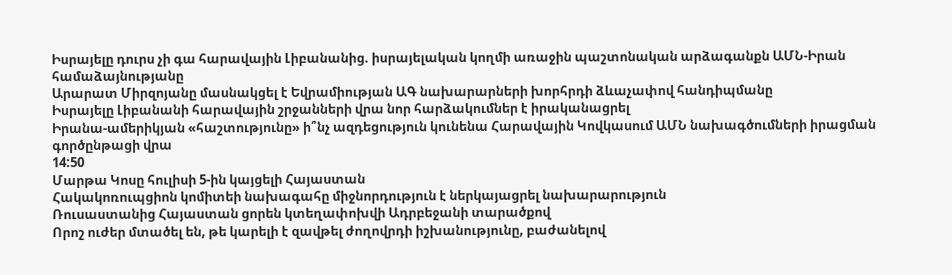Իսրայելը դուրս չի գա հարավային Լիբանանից. իսրայելական կողմի առաջին պաշտոնական արձագանքն ԱՄՆ-Իրան համաձայնությանը
Արարատ Միրզոյանը մասնակցել է Եվրամիության ԱԳ նախարարների խորհրդի ձևաչափով հանդիպմանը
Իսրայելը Լիբանանի հարավային շրջանների վրա նոր հարձակումներ է իրականացրել
Իրանա-ամերիկյան «հաշտությունը» ի՞նչ ազդեցություն կունենա Հարավային Կովկասում ԱՄՆ նախագծումների իրացման գործընթացի վրա
14:50
Մարթա Կոսը հուլիսի 5-ին կայցելի Հայաստան
Հակակոռուպցիոն կոմիտեի նախագահը միջնորդություն է ներկայացրել նախարարություն
Ռուսաստանից Հայաստան ցորեն կտեղափոխվի Ադրբեջանի տարածքով
Որոշ ուժեր մտածել են, թե կարելի է զավթել ժողովրդի իշխանությունը, բաժանելով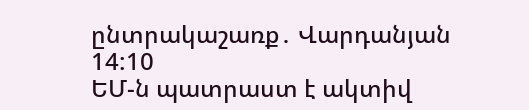ընտրակաշառք․ Վարդանյան
14:10
ԵՄ-ն պատրաստ է ակտիվ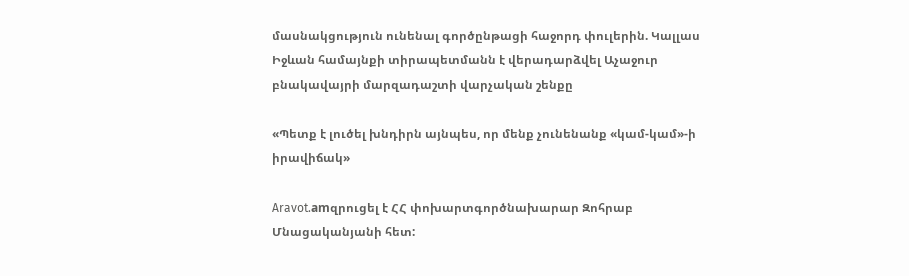մասնակցություն ունենալ գործընթացի հաջորդ փուլերին. Կալլաս
Իջևան համայնքի տիրապետմանն է վերադարձվել Աչաջուր բնակավայրի մարզադաշտի վարչական շենքը

«Պետք է լուծել խնդիրն այնպես, որ մենք չունենանք «կամ-կամ»-ի իրավիճակ»

Aravot.amզրուցել է ՀՀ փոխարտգործնախարար Զոհրաբ Մնացականյանի հետ: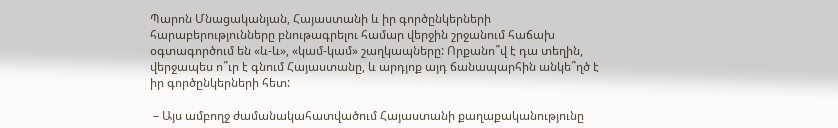Պարոն Մնացականյան, Հայաստանի և իր գործընկերների հարաբերությունները բնութագրելու համար վերջին շրջանում հաճախ օգտագործում են «և-և», «կամ-կամ» շաղկապները: Որքանո՞վ է դա տեղին, վերջապես ո՞ւր է գնում Հայաստանը, և արդյոք այդ ճանապարհին անկե՞ղծ է իր գործընկերների հետ:

 – Այս ամբողջ ժամանակահատվածում Հայաստանի քաղաքականությունը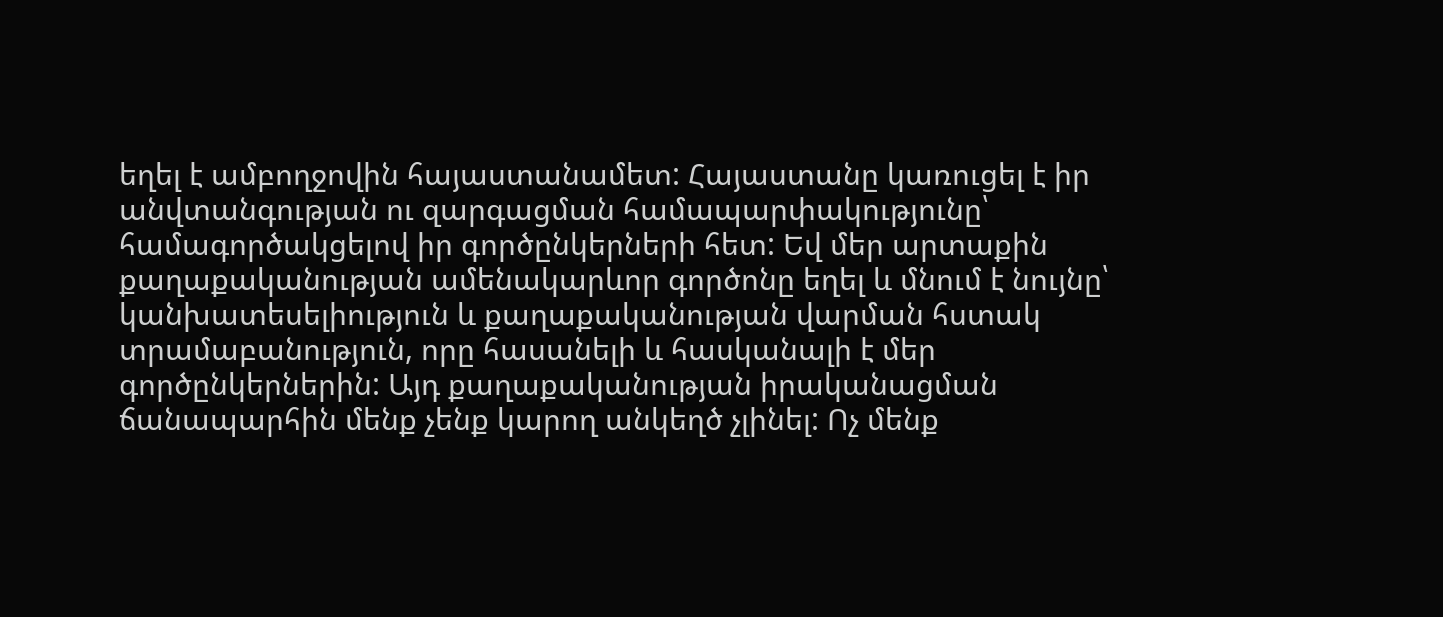եղել է ամբողջովին հայաստանամետ: Հայաստանը կառուցել է իր անվտանգության ու զարգացման համապարփակությունը՝ համագործակցելով իր գործընկերների հետ: Եվ մեր արտաքին քաղաքականության ամենակարևոր գործոնը եղել և մնում է նույնը՝ կանխատեսելիություն և քաղաքականության վարման հստակ տրամաբանություն, որը հասանելի և հասկանալի է մեր գործընկերներին: Այդ քաղաքականության իրականացման ճանապարհին մենք չենք կարող անկեղծ չլինել: Ոչ մենք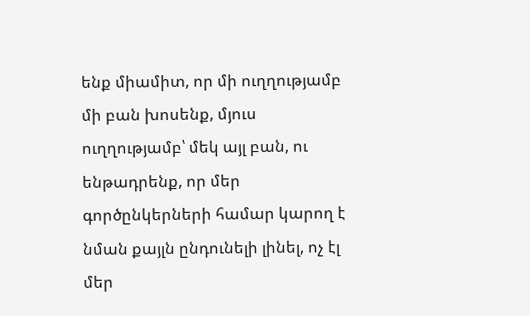ենք միամիտ, որ մի ուղղությամբ մի բան խոսենք, մյուս ուղղությամբ՝ մեկ այլ բան, ու ենթադրենք, որ մեր գործընկերների համար կարող է նման քայլն ընդունելի լինել, ոչ էլ մեր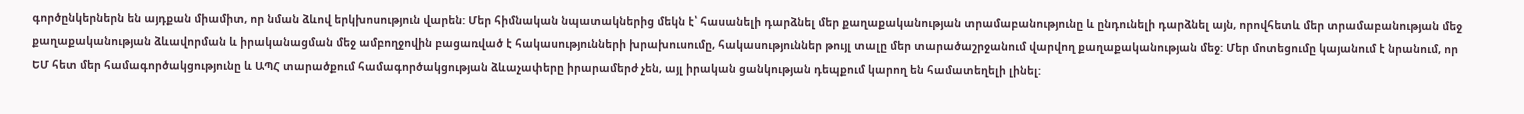գործընկերներն են այդքան միամիտ, որ նման ձևով երկխոսություն վարեն: Մեր հիմնական նպատակներից մեկն է՝ հասանելի դարձնել մեր քաղաքականության տրամաբանությունը և ընդունելի դարձնել այն, որովհետև մեր տրամաբանության մեջ քաղաքականության ձևավորման և իրականացման մեջ ամբողջովին բացառված է հակասությունների խրախուսումը, հակասություններ թույլ տալը մեր տարածաշրջանում վարվող քաղաքականության մեջ: Մեր մոտեցումը կայանում է նրանում, որ ԵՄ հետ մեր համագործակցությունը և ԱՊՀ տարածքում համագործակցության ձևաչափերը իրարամերժ չեն, այլ իրական ցանկության դեպքում կարող են համատեղելի լինել: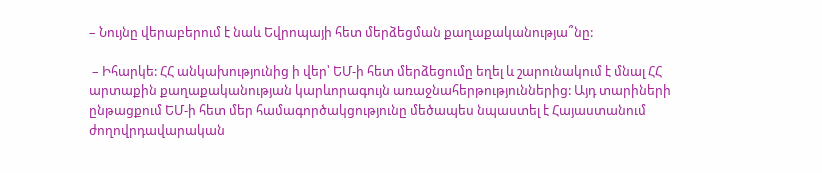– Նույնը վերաբերում է նաև Եվրոպայի հետ մերձեցման քաղաքականությա՞նը:

 – Իհարկե: ՀՀ անկախությունից ի վեր՝ ԵՄ-ի հետ մերձեցումը եղել և շարունակում է մնալ ՀՀ արտաքին քաղաքականության կարևորագույն առաջնահերթություններից: Այդ տարիների ընթացքում ԵՄ-ի հետ մեր համագործակցությունը մեծապես նպաստել է Հայաստանում  ժողովրդավարական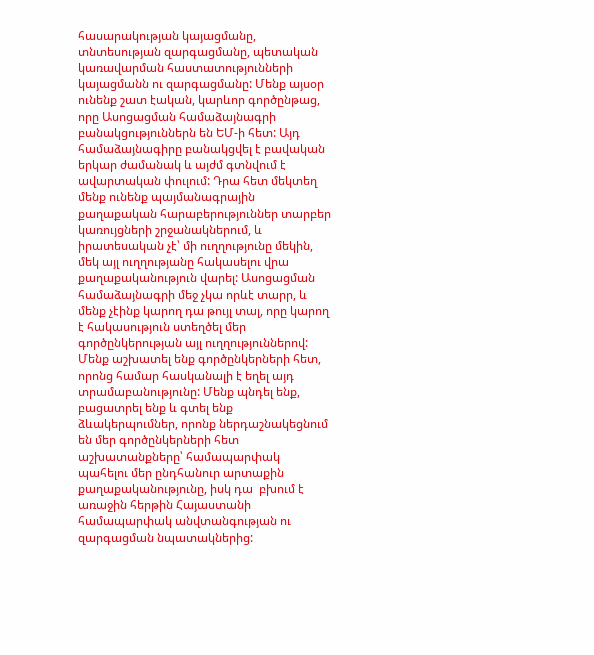հասարակության կայացմանը, տնտեսության զարգացմանը, պետական կառավարման հաստատությունների կայացմանն ու զարգացմանը: Մենք այսօր ունենք շատ էական, կարևոր գործընթաց, որը Ասոցացման համաձայնագրի բանակցություններն են ԵՄ-ի հետ: Այդ համաձայնագիրը բանակցվել է բավական երկար ժամանակ և այժմ գտնվում է ավարտական փուլում: Դրա հետ մեկտեղ մենք ունենք պայմանագրային քաղաքական հարաբերություններ տարբեր կառույցների շրջանակներում, և իրատեսական չէ՝ մի ուղղությունը մեկին, մեկ այլ ուղղությանը հակասելու վրա քաղաքականություն վարել: Ասոցացման համաձայնագրի մեջ չկա որևէ տարր, և մենք չէինք կարող դա թույլ տալ, որը կարող է հակասություն ստեղծել մեր գործընկերության այլ ուղղություններով: Մենք աշխատել ենք գործընկերների հետ, որոնց համար հասկանալի է եղել այդ տրամաբանությունը: Մենք պնդել ենք, բացատրել ենք և գտել ենք ձևակերպումներ, որոնք ներդաշնակեցնում են մեր գործընկերների հետ աշխատանքները՝ համապարփակ պահելու մեր ընդհանուր արտաքին քաղաքականությունը, իսկ դա  բխում է առաջին հերթին Հայաստանի համապարփակ անվտանգության ու զարգացման նպատակներից: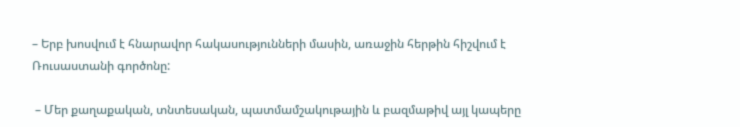– Երբ խոսվում է հնարավոր հակասությունների մասին, առաջին հերթին հիշվում է Ռուսաստանի գործոնը:

 – Մեր քաղաքական, տնտեսական, պատմամշակութային և բազմաթիվ այլ կապերը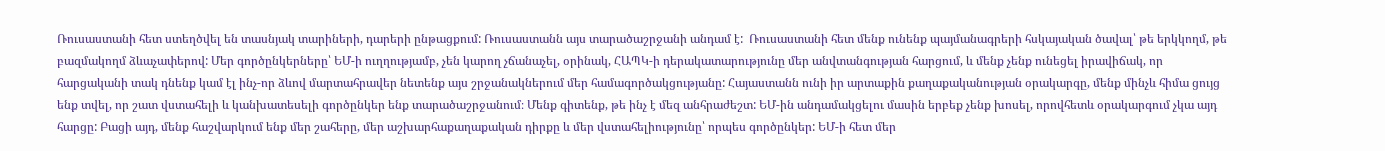Ռուսաստանի հետ ստեղծվել են տասնյակ տարիների, դարերի ընթացքում: Ռուսաստանն այս տարածաշրջանի անդամ է:  Ռուսաստանի հետ մենք ունենք պայմանագրերի հսկայական ծավալ՝ թե երկկողմ, թե բազմակողմ ձևաչափերով: Մեր գործընկերները՝ ԵՄ-ի ուղղությամբ, չեն կարող չճանաչել, օրինակ, ՀԱՊԿ-ի դերակատարությունը մեր անվտանգության հարցում, և մենք չենք ունեցել իրավիճակ, որ հարցականի տակ դնենք կամ էլ ինչ-որ ձևով մարտահրավեր նետենք այս շրջանակներում մեր համագործակցությանը: Հայաստանն ունի իր արտաքին քաղաքականության օրակարգը, մենք մինչև հիմա ցույց ենք տվել, որ շատ վստահելի և կանխատեսելի գործընկեր ենք տարածաշրջանում։ Մենք գիտենք, թե ինչ է մեզ անհրաժեշտ: ԵՄ-ին անդամակցելու մասին երբեք չենք խոսել, որովհետև օրակարգում չկա այդ հարցը: Բացի այդ, մենք հաշվարկում ենք մեր շահերը, մեր աշխարհաքաղաքական դիրքը և մեր վստահելիությունը՝ որպես գործընկեր: ԵՄ-ի հետ մեր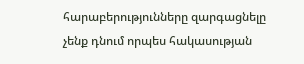հարաբերությունները զարգացնելը չենք դնում որպես հակասության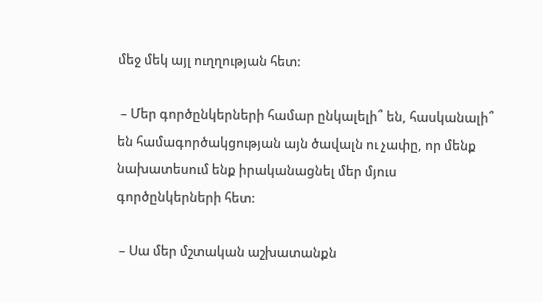մեջ մեկ այլ ուղղության հետ:

 – Մեր գործընկերների համար ընկալելի՞ են, հասկանալի՞ են համագործակցության այն ծավալն ու չափը, որ մենք նախատեսում ենք իրականացնել մեր մյուս գործընկերների հետ:

 – Սա մեր մշտական աշխատանքն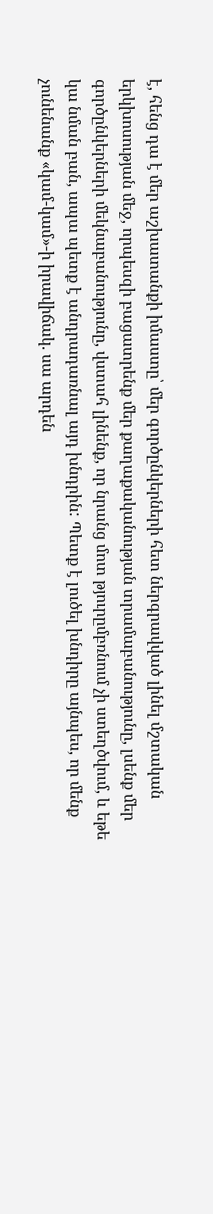է, հենց դա է մեր աշխատանքի իմաստը՝ մեր գործընկերների հետ ներգրավված լինել մշտական երկխոսության մեջ, որպեսզի բացատրենք մեր քաղաքականության տրամաբանությունը, լսենք մեր գործընկերների մեկնաբանությունը, վստահ լինենք, որ նրանց մոտ թյուրըմբռնում չի ստեղծվում, և եթե կա նման բան, ապա պետք է անդրադառնալ այդ խնդրին: Պետք է լուծել խնդիրը այնպես, որ մենք չունենանք «կամ-կամ»-ի իրավիճակ. սա արդեն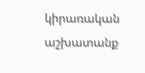կիրառական աշխատանք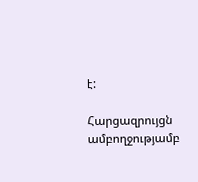է:

Հարցազրույցն ամբողջությամբ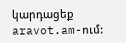կարդացեք aravot.am-ում: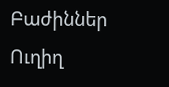Բաժիններ
Ուղիղ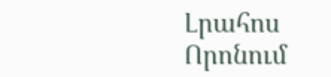Լրահոս
Որոնում